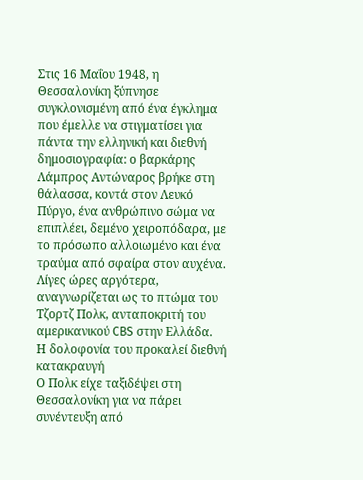Στις 16 Μαΐου 1948, η Θεσσαλονίκη ξύπνησε συγκλονισμένη από ένα έγκλημα που έμελλε να στιγματίσει για πάντα την ελληνική και διεθνή δημοσιογραφία: ο βαρκάρης Λάμπρος Αντώναρος βρήκε στη θάλασσα, κοντά στον Λευκό Πύργο, ένα ανθρώπινο σώμα να επιπλέει, δεμένο χειροπόδαρα, με το πρόσωπο αλλοιωμένο και ένα τραύμα από σφαίρα στον αυχένα. Λίγες ώρες αργότερα, αναγνωρίζεται ως το πτώμα του Τζορτζ Πολκ, ανταποκριτή του αμερικανικού CBS στην Ελλάδα.
Η δολοφονία του προκαλεί διεθνή κατακραυγή
Ο Πολκ είχε ταξιδέψει στη Θεσσαλονίκη για να πάρει συνέντευξη από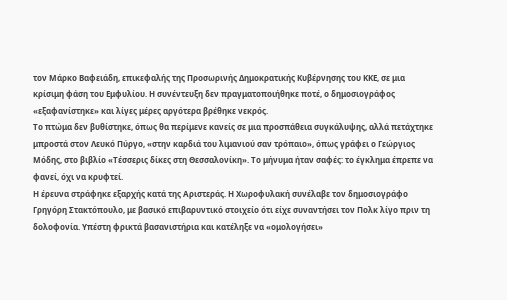τον Μάρκο Βαφειάδη, επικεφαλής της Προσωρινής Δημοκρατικής Κυβέρνησης του ΚΚΕ, σε μια κρίσιμη φάση του Εμφυλίου. Η συνέντευξη δεν πραγματοποιήθηκε ποτέ, ο δημοσιογράφος «εξαφανίστηκε» και λίγες μέρες αργότερα βρέθηκε νεκρός.
Το πτώμα δεν βυθίστηκε, όπως θα περίμενε κανείς σε μια προσπάθεια συγκάλυψης, αλλά πετάχτηκε μπροστά στον Λευκό Πύργο, «στην καρδιά του λιμανιού σαν τρόπαιο», όπως γράφει ο Γεώργιος Μόδης, στο βιβλίο «Τέσσερις δίκες στη Θεσσαλονίκη». Το μήνυμα ήταν σαφές: το έγκλημα έπρεπε να φανεί, όχι να κρυφτεί.
Η έρευνα στράφηκε εξαρχής κατά της Αριστεράς. Η Χωροφυλακή συνέλαβε τον δημοσιογράφο Γρηγόρη Στακτόπουλο, με βασικό επιβαρυντικό στοιχείο ότι είχε συναντήσει τον Πολκ λίγο πριν τη δολοφονία. Υπέστη φρικτά βασανιστήρια και κατέληξε να «ομολογήσει»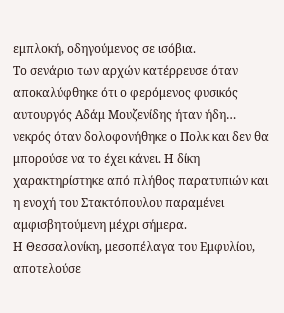εμπλοκή, οδηγούμενος σε ισόβια.
Το σενάριο των αρχών κατέρρευσε όταν αποκαλύφθηκε ότι ο φερόμενος φυσικός αυτουργός Αδάμ Μουζενίδης ήταν ήδη… νεκρός όταν δολοφονήθηκε ο Πολκ και δεν θα μπορούσε να το έχει κάνει. Η δίκη χαρακτηρίστηκε από πλήθος παρατυπιών και η ενοχή του Στακτόπουλου παραμένει αμφισβητούμενη μέχρι σήμερα.
Η Θεσσαλονίκη, μεσοπέλαγα του Εμφυλίου, αποτελούσε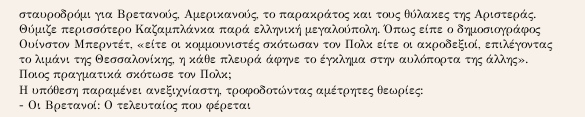σταυροδρόμι για Βρετανούς, Αμερικανούς, το παρακράτος και τους θύλακες της Αριστεράς. Θύμιζε περισσότερο Καζαμπλάνκα παρά ελληνική μεγαλούπολη. Όπως είπε ο δημοσιογράφος Ουίνστον Μπερντέτ, «είτε οι κομμουνιστές σκότωσαν τον Πολκ είτε οι ακροδεξιοί, επιλέγοντας το λιμάνι της Θεσσαλονίκης, η κάθε πλευρά άφηνε το έγκλημα στην αυλόπορτα της άλλης».
Ποιος πραγματικά σκότωσε τον Πολκ;
Η υπόθεση παραμένει ανεξιχνίαστη, τροφοδοτώντας αμέτρητες θεωρίες:
- Οι Βρετανοί: Ο τελευταίος που φέρεται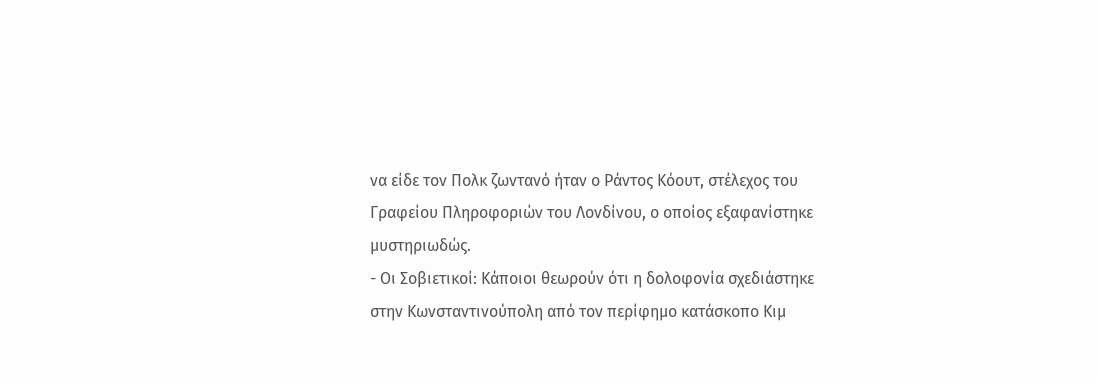να είδε τον Πολκ ζωντανό ήταν ο Ράντος Κόουτ, στέλεχος του Γραφείου Πληροφοριών του Λονδίνου, ο οποίος εξαφανίστηκε μυστηριωδώς.
- Οι Σοβιετικοί: Κάποιοι θεωρούν ότι η δολοφονία σχεδιάστηκε στην Κωνσταντινούπολη από τον περίφημο κατάσκοπο Κιμ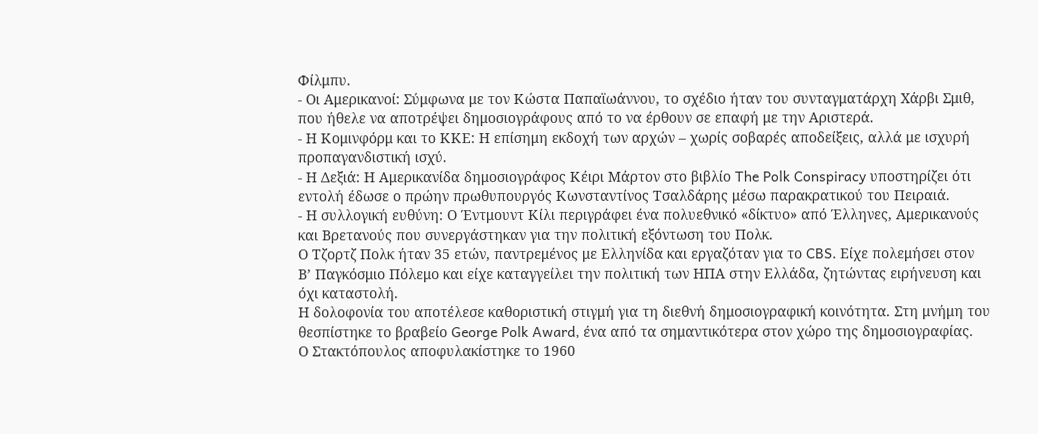Φίλμπυ.
- Οι Αμερικανοί: Σύμφωνα με τον Κώστα Παπαϊωάννου, το σχέδιο ήταν του συνταγματάρχη Χάρβι Σμιθ, που ήθελε να αποτρέψει δημοσιογράφους από το να έρθουν σε επαφή με την Αριστερά.
- Η Κομινφόρμ και το ΚΚΕ: Η επίσημη εκδοχή των αρχών – χωρίς σοβαρές αποδείξεις, αλλά με ισχυρή προπαγανδιστική ισχύ.
- Η Δεξιά: Η Αμερικανίδα δημοσιογράφος Κέιρι Μάρτον στο βιβλίο The Polk Conspiracy υποστηρίζει ότι εντολή έδωσε ο πρώην πρωθυπουργός Κωνσταντίνος Τσαλδάρης μέσω παρακρατικού του Πειραιά.
- Η συλλογική ευθύνη: Ο Έντμουντ Κίλι περιγράφει ένα πολυεθνικό «δίκτυο» από Έλληνες, Αμερικανούς και Βρετανούς που συνεργάστηκαν για την πολιτική εξόντωση του Πολκ.
Ο Τζορτζ Πολκ ήταν 35 ετών, παντρεμένος με Ελληνίδα και εργαζόταν για το CBS. Είχε πολεμήσει στον Β’ Παγκόσμιο Πόλεμο και είχε καταγγείλει την πολιτική των ΗΠΑ στην Ελλάδα, ζητώντας ειρήνευση και όχι καταστολή.
Η δολοφονία του αποτέλεσε καθοριστική στιγμή για τη διεθνή δημοσιογραφική κοινότητα. Στη μνήμη του θεσπίστηκε το βραβείο George Polk Award, ένα από τα σημαντικότερα στον χώρο της δημοσιογραφίας.
Ο Στακτόπουλος αποφυλακίστηκε το 1960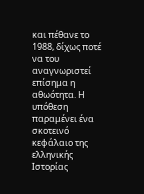και πέθανε το 1988, δίχως ποτέ να του αναγνωριστεί επίσημα η αθωότητα. Η υπόθεση παραμένει ένα σκοτεινό κεφάλαιο της ελληνικής Ιστορίας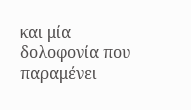και μία δολοφονία που παραμένει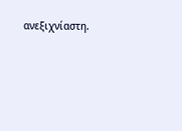ανεξιχνίαστη.